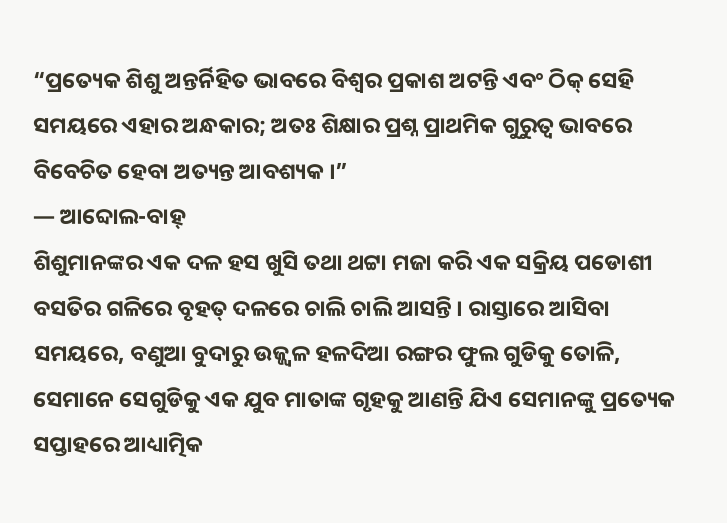“ପ୍ରତ୍ୟେକ ଶିଶୁ ଅନ୍ତର୍ନିହିତ ଭାବରେ ବିଶ୍ୱର ପ୍ରକାଶ ଅଟନ୍ତି ଏବଂ ଠିକ୍ ସେହି ସମୟରେ ଏହାର ଅନ୍ଧକାର; ଅତଃ ଶିକ୍ଷାର ପ୍ରଶ୍ନ ପ୍ରାଥମିକ ଗୁରୁତ୍ୱ ଭାବରେ ବିବେଚିତ ହେବା ଅତ୍ୟନ୍ତ ଆବଶ୍ୟକ ।”
— ଆବ୍ଦୋଲ-ବାହ୍
ଶିଶୁମାନଙ୍କର ଏକ ଦଳ ହସ ଖୁସି ତଥା ଥଟ୍ଟା ମଜା କରି ଏକ ସକ୍ରିୟ ପଡୋଶୀ ବସତିର ଗଳିରେ ବୃହତ୍ ଦଳରେ ଚାଲି ଚାଲି ଆସନ୍ତି । ରାସ୍ତାରେ ଆସିବା ସମୟରେ, ବଣୁଆ ବୁଦାରୁ ଉଜ୍ଜ୍ୱଳ ହଳଦିଆ ରଙ୍ଗର ଫୁଲ ଗୁଡିକୁ ତୋଳି, ସେମାନେ ସେଗୁଡିକୁ ଏକ ଯୁବ ମାତାଙ୍କ ଗୃହକୁ ଆଣନ୍ତି ଯିଏ ସେମାନଙ୍କୁ ପ୍ରତ୍ୟେକ ସପ୍ତାହରେ ଆଧ୍ୟାତ୍ମିକ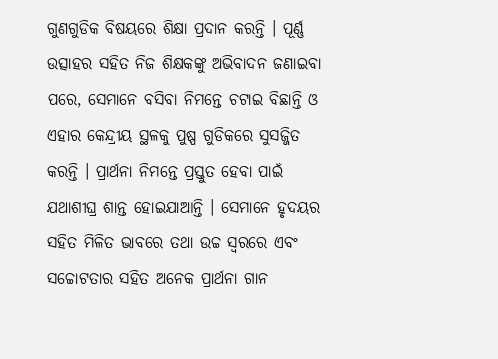ଗୁଣଗୁଡିକ ବିଷୟରେ ଶିକ୍ଷା ପ୍ରଦାନ କରନ୍ତି । ପୂର୍ଣ୍ଣ ଉତ୍ସାହର ସହିତ ନିଜ ଶିକ୍ଷକଙ୍କୁ ଅଭିବାଦନ ଜଣାଇବା ପରେ, ସେମାନେ ବସିବା ନିମନ୍ତେ ଚଟାଇ ବିଛାନ୍ତି ଓ ଏହାର କେନ୍ଦ୍ରୀୟ ସ୍ଥଳକୁ ପୁଷ୍ପ ଗୁଡିକରେ ସୁସଜ୍ଜିତ କରନ୍ତି । ପ୍ରାର୍ଥନା ନିମନ୍ତେ ପ୍ରସ୍ତୁତ ହେବା ପାଇଁ ଯଥାଶୀଘ୍ର ଶାନ୍ତ ହୋଇଯାଆନ୍ତି । ସେମାନେ ହୃଦୟର ସହିତ ମିଳିତ ଭାବରେ ତଥା ଉଚ୍ଚ ସ୍ୱରରେ ଏବଂ ସଚ୍ଚୋଟତାର ସହିତ ଅନେକ ପ୍ରାର୍ଥନା ଗାନ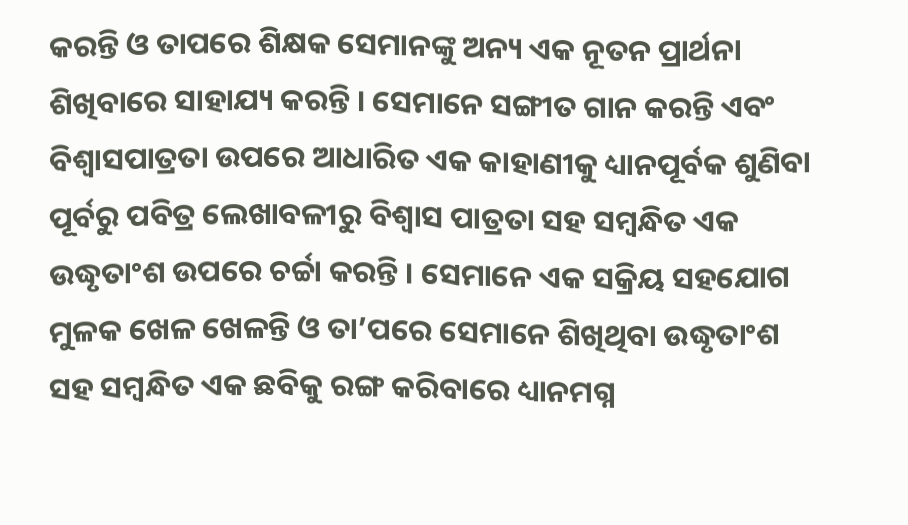କରନ୍ତି ଓ ତାପରେ ଶିକ୍ଷକ ସେମାନଙ୍କୁ ଅନ୍ୟ ଏକ ନୂତନ ପ୍ରାର୍ଥନା ଶିଖିବାରେ ସାହାଯ୍ୟ କରନ୍ତି । ସେମାନେ ସଙ୍ଗୀତ ଗାନ କରନ୍ତି ଏବଂ ବିଶ୍ୱାସପାତ୍ରତା ଉପରେ ଆଧାରିତ ଏକ କାହାଣୀକୁ ଧ୍ୟାନପୂର୍ବକ ଶୁଣିବା ପୂର୍ବରୁ ପବିତ୍ର ଲେଖାବଳୀରୁ ବିଶ୍ୱାସ ପାତ୍ରତା ସହ ସମ୍ବନ୍ଧିତ ଏକ ଉଦ୍ଧୃତାଂଶ ଉପରେ ଚର୍ଚ୍ଚା କରନ୍ତି । ସେମାନେ ଏକ ସକ୍ରିୟ ସହଯୋଗ ମୁଳକ ଖେଳ ଖେଳନ୍ତି ଓ ତା’ପରେ ସେମାନେ ଶିଖିଥିବା ଉଦ୍ଧୃତାଂଶ ସହ ସମ୍ବନ୍ଧିତ ଏକ ଛବିକୁ ରଙ୍ଗ କରିବାରେ ଧ୍ୟାନମଗ୍ନ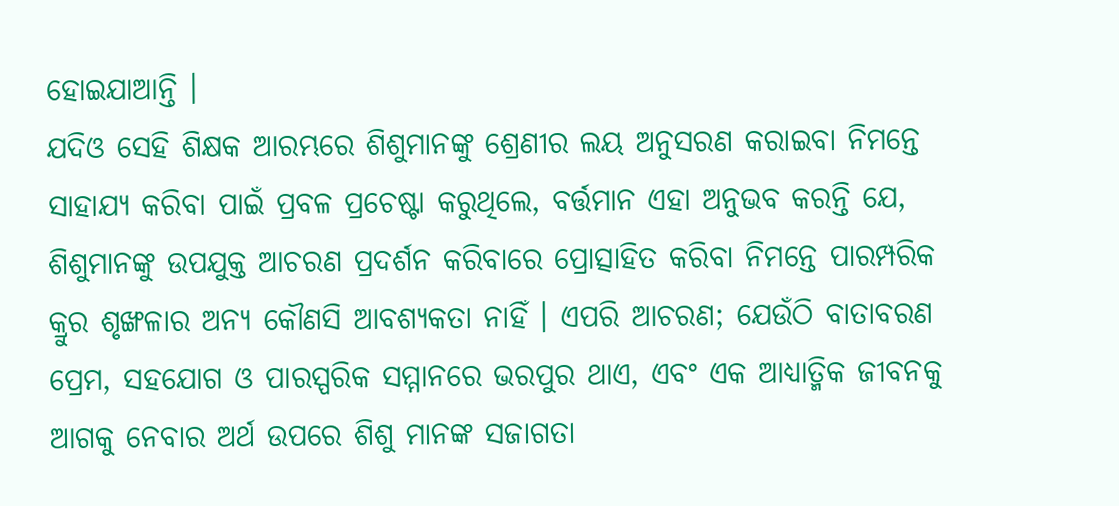ହୋଇଯାଆନ୍ତି ।
ଯଦିଓ ସେହି ଶିକ୍ଷକ ଆରମ୍ଭରେ ଶିଶୁମାନଙ୍କୁ ଶ୍ରେଣୀର ଲୟ ଅନୁସରଣ କରାଇବା ନିମନ୍ତେ ସାହାଯ୍ୟ କରିବା ପାଇଁ ପ୍ରବଳ ପ୍ରଚେଷ୍ଟା କରୁଥିଲେ, ବର୍ତ୍ତମାନ ଏହା ଅନୁଭବ କରନ୍ତି ଯେ, ଶିଶୁମାନଙ୍କୁ ଉପଯୁକ୍ତ ଆଚରଣ ପ୍ରଦର୍ଶନ କରିବାରେ ପ୍ରୋତ୍ସାହିତ କରିବା ନିମନ୍ତେ ପାରମ୍ପରିକ କ୍ରୁର ଶୃଙ୍ଖଳାର ଅନ୍ୟ କୌଣସି ଆବଶ୍ୟକତା ନାହିଁ । ଏପରି ଆଚରଣ; ଯେଉଁଠି ବାତାବରଣ ପ୍ରେମ, ସହଯୋଗ ଓ ପାରସ୍ପରିକ ସମ୍ମାନରେ ଭରପୁର ଥାଏ, ଏବଂ ଏକ ଆଧ୍ୟାତ୍ମିକ ଜୀବନକୁ ଆଗକୁ ନେବାର ଅର୍ଥ ଉପରେ ଶିଶୁ ମାନଙ୍କ ସଜାଗତା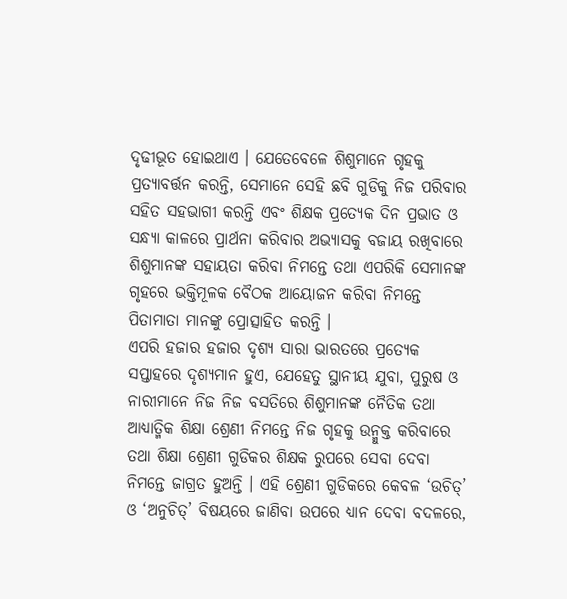ଦୃଢୀଭୂତ ହୋଇଥାଏ । ଯେତେବେଳେ ଶିଶୁମାନେ ଗୃହକୁ ପ୍ରତ୍ୟାବର୍ତ୍ତନ କରନ୍ତି, ସେମାନେ ସେହି ଛବି ଗୁଡିକୁ ନିଜ ପରିବାର ସହିତ ସହଭାଗୀ କରନ୍ତି ଏବଂ ଶିକ୍ଷକ ପ୍ରତ୍ୟେକ ଦିନ ପ୍ରଭାତ ଓ ସନ୍ଧ୍ୟା କାଳରେ ପ୍ରାର୍ଥନା କରିବାର ଅଭ୍ୟାସକୁ ବଜାୟ ରଖିବାରେ ଶିଶୁମାନଙ୍କ ସହାୟତା କରିବା ନିମନ୍ତେ ତଥା ଏପରିକି ସେମାନଙ୍କ ଗୃହରେ ଭକ୍ତିମୂଳକ ବୈଠକ ଆୟୋଜନ କରିବା ନିମନ୍ତେ ପିତାମାତା ମାନଙ୍କୁ ପ୍ରୋତ୍ସାହିତ କରନ୍ତି ।
ଏପରି ହଜାର ହଜାର ଦୃଶ୍ୟ ସାରା ଭାରତରେ ପ୍ରତ୍ୟେକ ସପ୍ତାହରେ ଦୃଶ୍ୟମାନ ହୁଏ, ଯେହେତୁ ସ୍ଥାନୀୟ ଯୁବା, ପୁରୁଷ ଓ ନାରୀମାନେ ନିଜ ନିଜ ବସତିରେ ଶିଶୁମାନଙ୍କ ନୈତିକ ତଥା ଆଧ୍ୟାତ୍ମିକ ଶିକ୍ଷା ଶ୍ରେଣୀ ନିମନ୍ତେ ନିଜ ଗୃହକୁ ଉନ୍ମୁକ୍ତ କରିବାରେ ତଥା ଶିକ୍ଷା ଶ୍ରେଣୀ ଗୁଡିକର ଶିକ୍ଷକ ରୁପରେ ସେବା ଦେବା ନିମନ୍ତେ ଜାଗ୍ରତ ହୁଅନ୍ତି । ଏହି ଶ୍ରେଣୀ ଗୁଡିକରେ କେବଳ ‘ଉଚିତ୍’ ଓ ‘ଅନୁଚିତ୍’ ବିଷୟରେ ଜାଣିବା ଉପରେ ଧ୍ୟାନ ଦେବା ବଦଳରେ,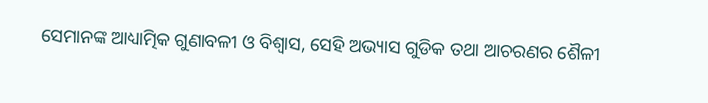ସେମାନଙ୍କ ଆଧ୍ୟାତ୍ମିକ ଗୁଣାବଳୀ ଓ ବିଶ୍ୱାସ, ସେହି ଅଭ୍ୟାସ ଗୁଡିକ ତଥା ଆଚରଣର ଶୈଳୀ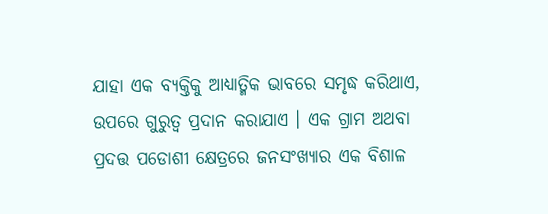ଯାହା ଏକ ବ୍ୟକ୍ତିକୁ ଆଧ୍ୟାତ୍ମିକ ଭାବରେ ସମୃଦ୍ଧ କରିଥାଏ, ଉପରେ ଗୁରୁତ୍ୱ ପ୍ରଦାନ କରାଯାଏ । ଏକ ଗ୍ରାମ ଅଥବା ପ୍ରଦତ୍ତ ପଡୋଶୀ କ୍ଷେତ୍ରରେ ଜନସଂଖ୍ୟାର ଏକ ବିଶାଳ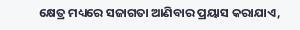କ୍ଷେତ୍ର ମଧ୍ୟରେ ସଜାଗତା ଆଣିବାର ପ୍ରୟାସ କରାଯାଏ,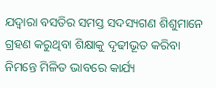ଯଦ୍ୱାରା ବସତିର ସମସ୍ତ ସଦସ୍ୟଗଣ ଶିଶୁମାନେ ଗ୍ରହଣ କରୁଥିବା ଶିକ୍ଷାକୁ ଦୃଢୀଭୂତ କରିବା ନିମନ୍ତେ ମିଳିତ ଭାବରେ କାର୍ଯ୍ୟ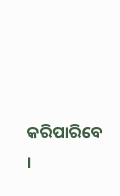କରିପାରିବେ ।